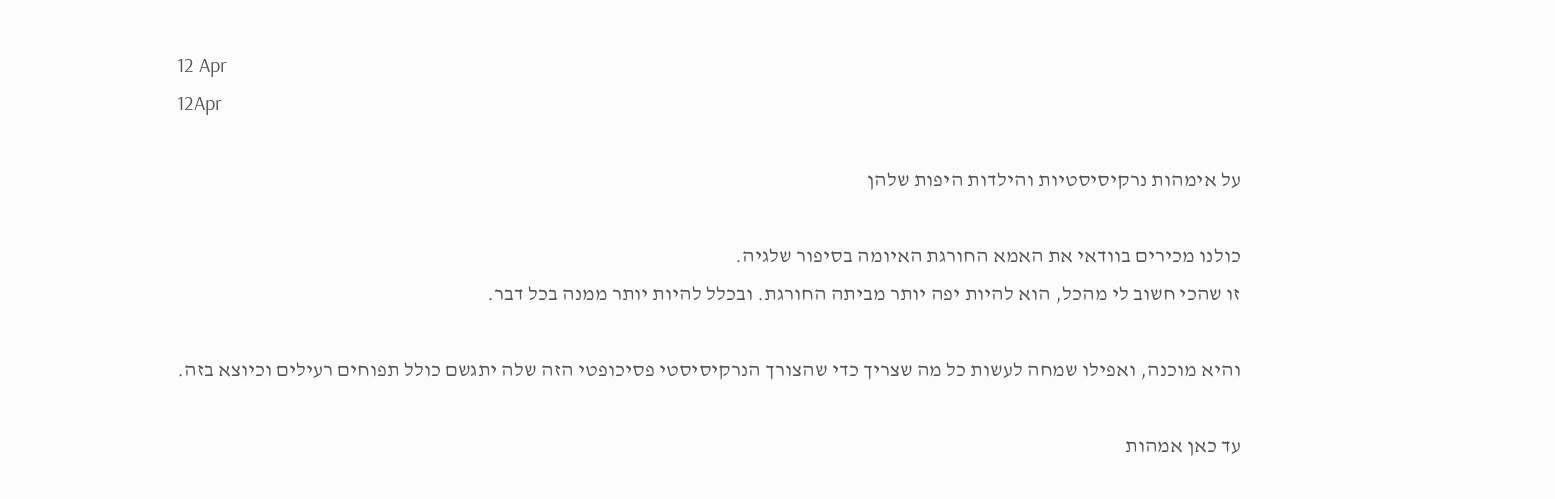12 Apr
12Apr

על אימהות נרקיסיסטיות והילדות היפות שלהן

כולנו מכירים בוודאי את האמא החורגת האיומה בסיפור שלגיה.
זו שהכי חשוב לי מהכל, הוא להיות יפה יותר מביתה החורגת. ובכלל להיות יותר ממנה בכל דבר.

והיא מוכנה, ואפילו שמחה לעשות כל מה שצריך כדי שהצורך הנרקיסיסטי פסיכופטי הזה שלה יתגשם כולל תפוחים רעילים וכיוצא בזה.

עד כאן אמהות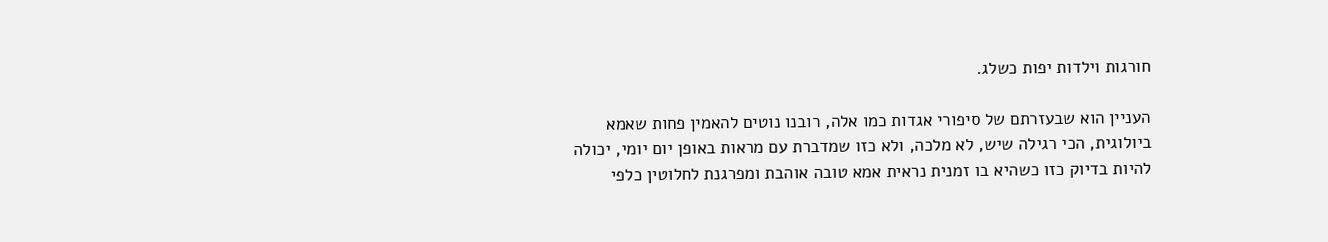חורגות וילדות יפות כשלג.

העניין הוא שבעזרתם של סיפורי אגדות כמו אלה, רובנו נוטים להאמין פחות שאמא ביולוגית, הכי רגילה שיש, לא מלכה, ולא כזו שמדברת עם מראות באופן יום יומי, יכולה להיות בדיוק כזו כשהיא בו זמנית נראית אמא טובה אוהבת ומפרגנת לחלוטין כלפי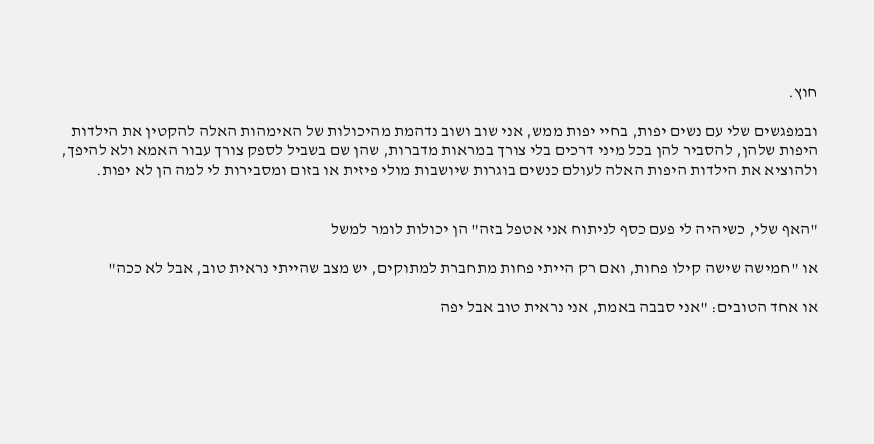חוץ.

ובמפגשים שלי עם נשים יפות, בחיי יפות ממש, אני שוב ושוב נדהמת מהיכולות של האימהות האלה להקטין את הילדות היפות שלהן, להסביר להן בכל מיני דרכים בלי צורך במראות מדברות, שהן שם בשביל לספק צורך עבור האמא ולא להיפך, ולהוציא את הילדות היפות האלה לעולם כנשים בוגרות שיושבות מולי פיזית או בזום ומסבירות לי למה הן לא יפות.


"האף שלי, כשיהיה לי פעם כסף לניתוח אני אטפל בזה" הן יכולות לומר למשל

או "חמישה שישה קילו פחות, ואם רק הייתי פחות מתחברת למתוקים, יש מצב שהייתי נראית טוב, אבל לא ככה"

או אחד הטובים: "אני סבבה באמת, אני נראית טוב אבל יפה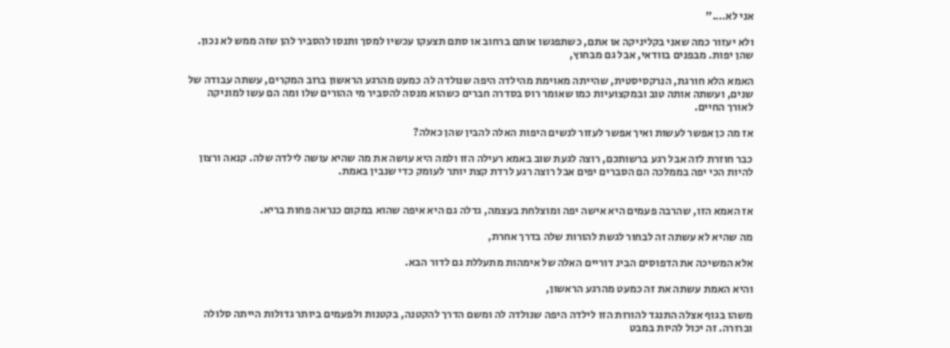אני לא…."

ולא יעזור כמה שאני בקליניקה או אתם, כשתפגשו אותם ברחוב או סתם תצעקו עכשיו למסך ותנסו להסביר להן שזה ממש לא נכון. שהן יפות. מבפנים בוודאי, אבל גם מבחוץ,

האמא הלא חורגת, הנרקסיסטית, שהייתה מאוימת מהילדה היפה שנולדה לה כמעט מהרגע הראשון ברוב המקרים, עשתה עבודה של שנים, ועשתה אותה טוב ובמקצועיות כמו שאומר רוס בסדרה חברים כשהוא מנסה להסביר מי ההורים שלו ומה הם עשו למוניקה לאורך החיים.

אז מה כן אפשר לעשות ואיך אפשר לעזור לנשים היפות האלה להבין שהן כאלה?

כבר חוזרת לזה אבל רגע ברשותכם, רוצה לגעת שוב באמא רעילה הזו ולמה היא עושה את מה שהיא עושה לילדה שלה. קנאה ורצון להיות הכי יפה בממלכה הם הסברים יפים אבל רוצה רגע לרדת קצת יותר לעומק כדי שנבין באמת.


אז האמא הזו, שהרבה פעמים היא אישה יפה ומוצלחת בעצמה, גדלה גם היא איפה שהוא במקום כנראה פחות בריא.

מה שהיא לא עשתה זה לבחור לגשת להורות שלה בדרך אחרת,

אלא המשיכה את הדפוסים הבינ דוריים האלה של אימהות מתעללת גם לדור הבא.

והיא האמת עשתה את זה כמעט מהרגע הראשון,

משהו בגוף אצלה התנגד להורות הזו לילדה היפה שנולדה לה ומשם הדרך להקטנה, בקטנות ולפעמים ביותר גדולות הייתה סלולה וברורה. זה יכול להיות במבט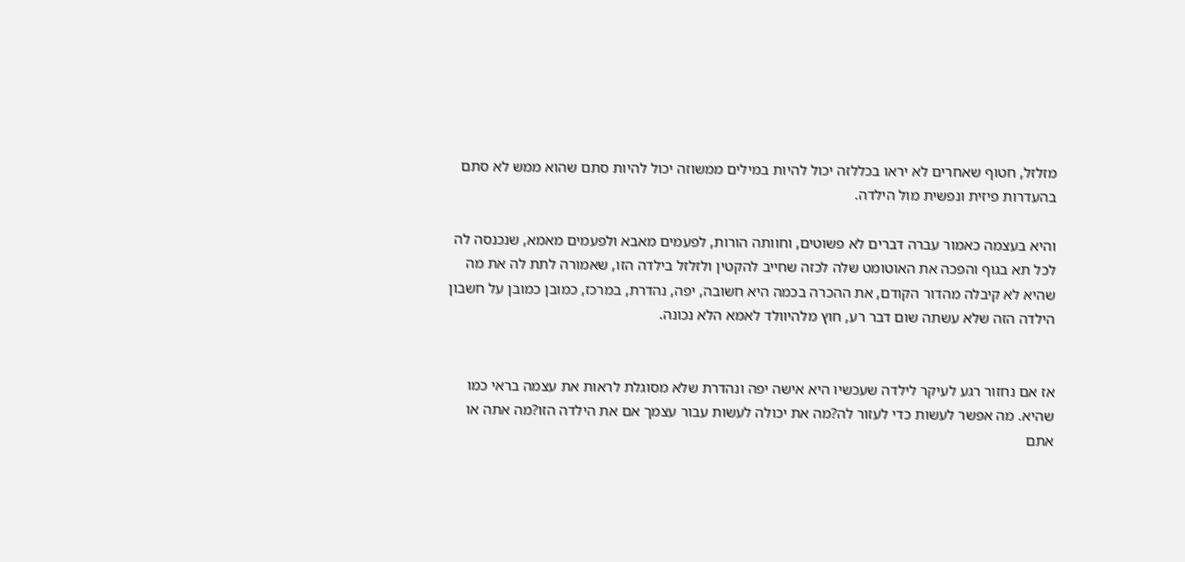מזלזל, חטוף שאחרים לא יראו בכללזה יכול להיות במילים ממשוזה יכול להיות סתם שהוא ממש לא סתם בהעדרות פיזית ונפשית מול הילדה.

והיא בעצמה כאמור עברה דברים לא פשוטים, וחוותה הורות, לפעמים מאבא ולפעמים מאמא, שנכנסה לה לכל תא בגוף והפכה את האוטומט שלה לכזה שחייב להקטין ולזלזל בילדה הזו, שאמורה לתת לה את מה שהיא לא קיבלה מהדור הקודם, את ההכרה בכמה היא חשובה, יפה, נהדרת, במרכז, כמובן כמובן על חשבון הילדה הזה שלא עשתה שום דבר רע, חוץ מלהיוולד לאמא הלא נכונה.


אז אם נחזור רגע לעיקר לילדה שעכשיו היא אישה יפה ונהדרת שלא מסוגלת לראות את עצמה בראי כמו שהיא. מה אפשר לעשות כדי לעזור לה?מה את יכולה לעשות עבור עצמך אם את הילדה הזו?מה אתה או אתם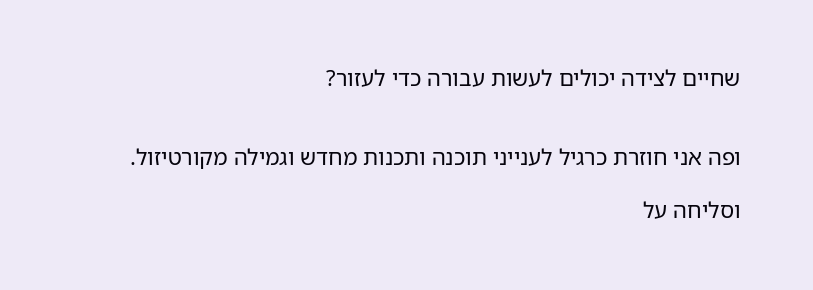שחיים לצידה יכולים לעשות עבורה כדי לעזור?


ופה אני חוזרת כרגיל לענייני תוכנה ותכנות מחדש וגמילה מקורטיזול.

וסליחה על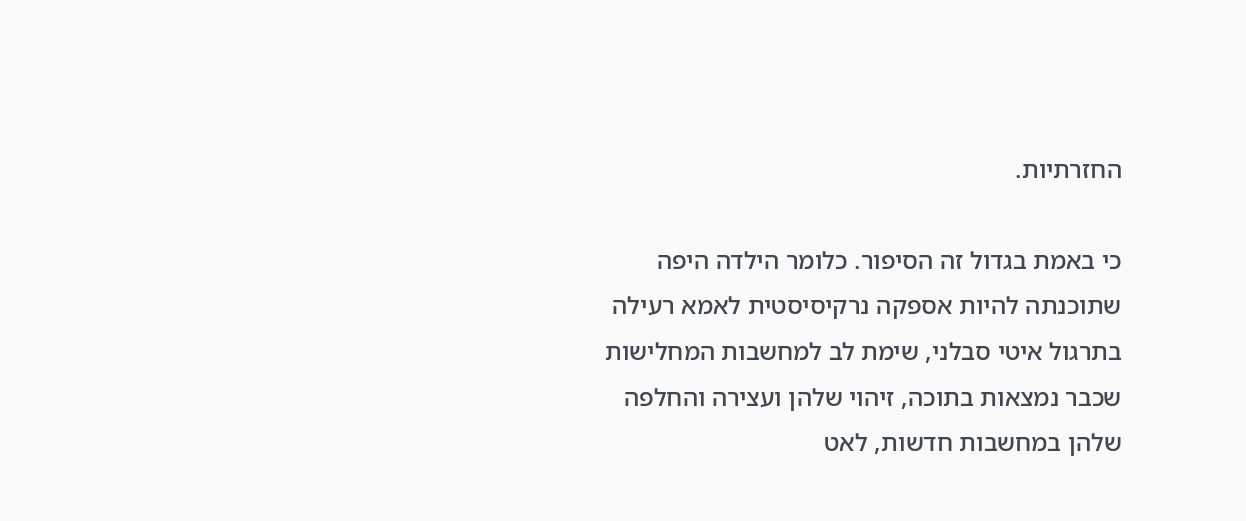החזרתיות.

כי באמת בגדול זה הסיפור. כלומר הילדה היפה שתוכנתה להיות אספקה נרקיסיסטית לאמא רעילה בתרגול איטי סבלני, שימת לב למחשבות המחלישות שכבר נמצאות בתוכה, זיהוי שלהן ועצירה והחלפה שלהן במחשבות חדשות, לאט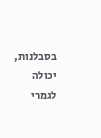בסבלנות, יכולה לגמרי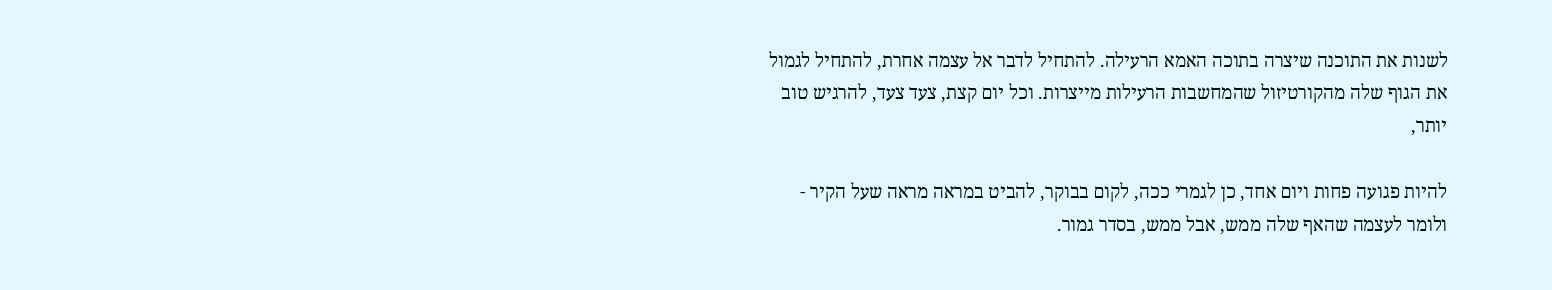לשנות את התוכנה שיצרה בתוכה האמא הרעילה. להתחיל לדבר אל עצמה אחרת, להתחיל לגמול את הגוף שלה מהקורטיזול שהמחשבות הרעילות מייצרות. וכל יום קצת, צעד צעד, להרגיש טוב יותר,

להיות פגועה פחות ויום אחד, כן לגמרי ככה, לקום בבוקר, להביט במראה מראה שעל הקיר - ולומר לעצמה שהאף שלה ממש, אבל ממש, בסדר גמור.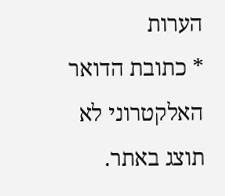הערות
* כתובת הדואר האלקטרוני לא תוצג באתר.